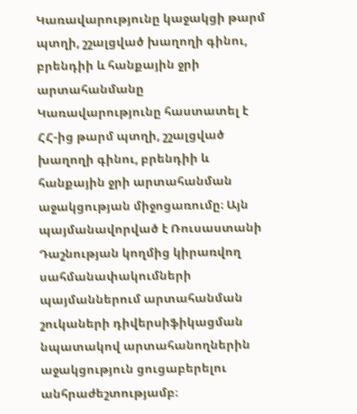Կառավարությունը կաջակցի թարմ պտղի, շշալցված խաղողի գինու, բրենդիի և հանքային ջրի արտահանմանը
Կառավարությունը հաստատել է ՀՀ-ից թարմ պտղի, շշալցված խաղողի գինու, բրենդիի և հանքային ջրի արտահանման աջակցության միջոցառումը։ Այն պայմանավորված է Ռուսաստանի Դաշնության կողմից կիրառվող սահմանափակումների պայմաններում արտահանման շուկաների դիվերսիֆիկացման նպատակով արտահանողներին աջակցություն ցուցաբերելու անհրաժեշտությամբ։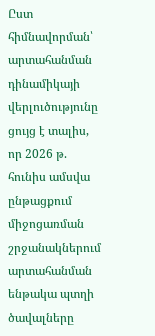Ըստ հիմնավորման՝ արտահանման դինամիկայի վերլուծությունը ցույց է տալիս, որ 2026 թ. հունիս ամսվա ընթացքում միջոցառման շրջանակներում արտահանման ենթակա պտղի ծավալները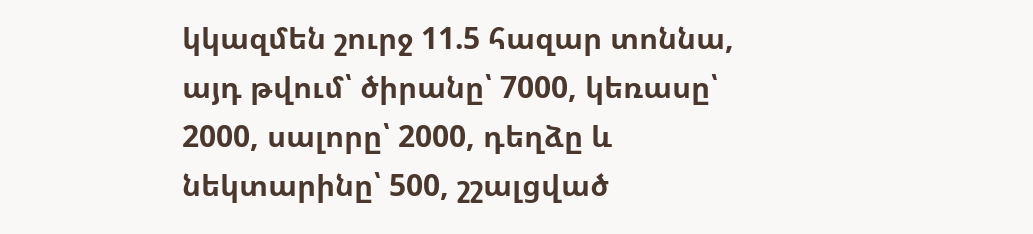կկազմեն շուրջ 11.5 հազար տոննա, այդ թվում՝ ծիրանը՝ 7000, կեռասը՝ 2000, սալորը՝ 2000, դեղձը և նեկտարինը՝ 500, շշալցված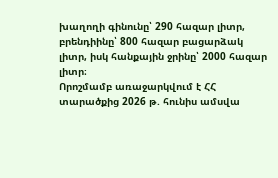խաղողի գինունը՝ 290 հազար լիտր, բրենդիինը՝ 800 հազար բացարձակ լիտր, իսկ հանքային ջրինը՝ 2000 հազար լիտր։
Որոշմամբ առաջարկվում է ՀՀ տարածքից 2026 թ. հունիս ամսվա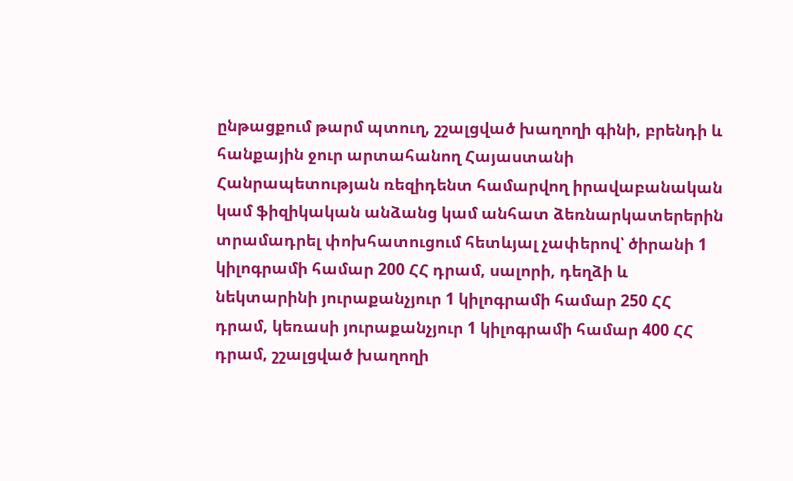ընթացքում թարմ պտուղ, շշալցված խաղողի գինի, բրենդի և հանքային ջուր արտահանող Հայաստանի Հանրապետության ռեզիդենտ համարվող իրավաբանական կամ ֆիզիկական անձանց կամ անհատ ձեռնարկատերերին տրամադրել փոխհատուցում հետևյալ չափերով՝ ծիրանի 1 կիլոգրամի համար 200 ՀՀ դրամ, սալորի, դեղձի և նեկտարինի յուրաքանչյուր 1 կիլոգրամի համար 250 ՀՀ դրամ, կեռասի յուրաքանչյուր 1 կիլոգրամի համար 400 ՀՀ դրամ, շշալցված խաղողի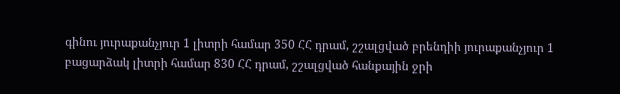գինու յուրաքանչյուր 1 լիտրի համար 350 ՀՀ դրամ, շշալցված բրենդիի յուրաքանչյուր 1 բացարձակ լիտրի համար 830 ՀՀ դրամ, շշալցված հանքային ջրի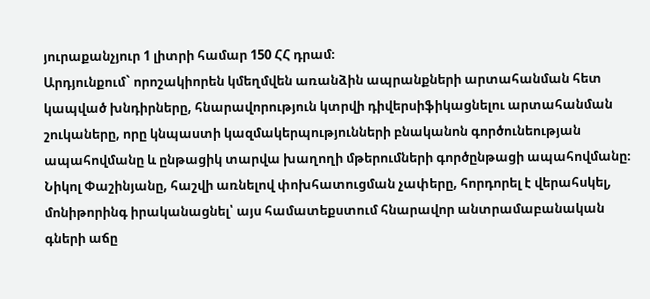յուրաքանչյուր 1 լիտրի համար 150 ՀՀ դրամ։
Արդյունքում` որոշակիորեն կմեղմվեն առանձին ապրանքների արտահանման հետ կապված խնդիրները, հնարավորություն կտրվի դիվերսիֆիկացնելու արտահանման շուկաները, որը կնպաստի կազմակերպությունների բնականոն գործունեության ապահովմանը և ընթացիկ տարվա խաղողի մթերումների գործընթացի ապահովմանը։
Նիկոլ Փաշինյանը, հաշվի առնելով փոխհատուցման չափերը, հորդորել է վերահսկել, մոնիթորինգ իրականացնել՝ այս համատեքստում հնարավոր անտրամաբանական գների աճը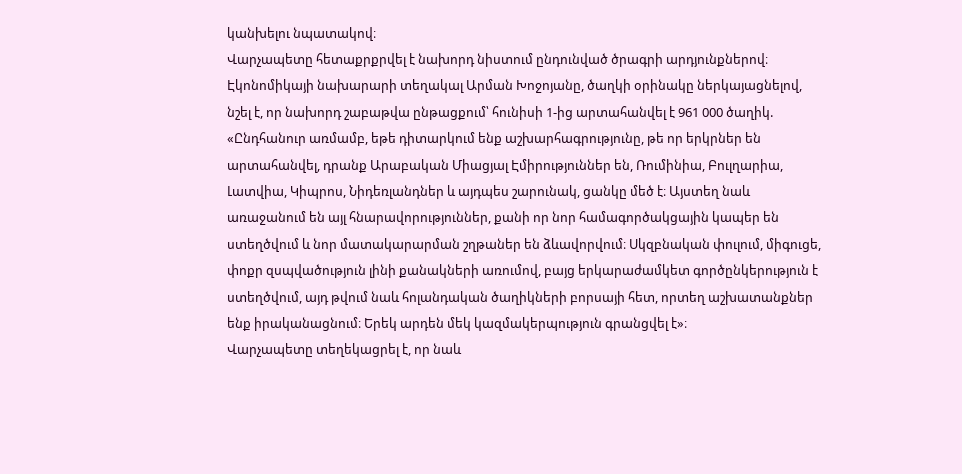կանխելու նպատակով։
Վարչապետը հետաքրքրվել է նախորդ նիստում ընդունված ծրագրի արդյունքներով։ Էկոնոմիկայի նախարարի տեղակալ Արման Խոջոյանը, ծաղկի օրինակը ներկայացնելով, նշել է, որ նախորդ շաբաթվա ընթացքում՝ հունիսի 1-ից արտահանվել է 961 000 ծաղիկ. «Ընդհանուր առմամբ, եթե դիտարկում ենք աշխարհագրությունը, թե որ երկրներ են արտահանվել, դրանք Արաբական Միացյալ Էմիրություններ են, Ռումինիա, Բուլղարիա, Լատվիա, Կիպրոս, Նիդեռլանդներ և այդպես շարունակ, ցանկը մեծ է։ Այստեղ նաև առաջանում են այլ հնարավորություններ, քանի որ նոր համագործակցային կապեր են ստեղծվում և նոր մատակարարման շղթաներ են ձևավորվում։ Սկզբնական փուլում, միգուցե, փոքր զսպվածություն լինի քանակների առումով, բայց երկարաժամկետ գործընկերություն է ստեղծվում, այդ թվում նաև հոլանդական ծաղիկների բորսայի հետ, որտեղ աշխատանքներ ենք իրականացնում։ Երեկ արդեն մեկ կազմակերպություն գրանցվել է»։
Վարչապետը տեղեկացրել է, որ նաև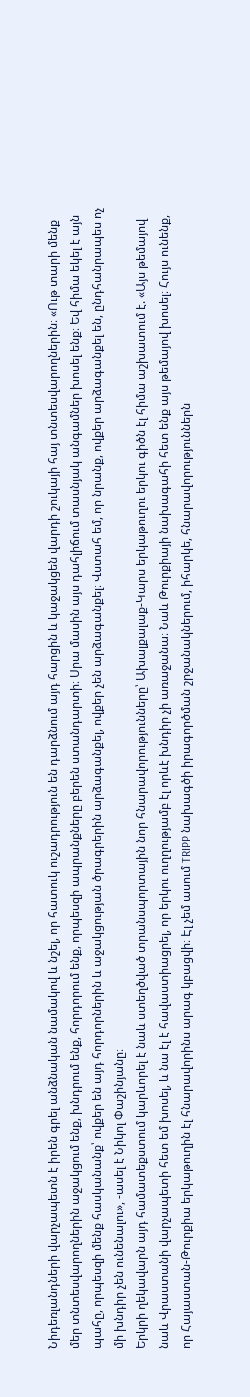Նիդեռլանդների վարչապետն է իրեն գրել անձնական նամակով և նշել, որ հատուկ ուշադրություն են դարձնում այդ հարցին և կաջակցեն վարդի շուկայի հայ տնտեսվարողներին։ «Ութ տարի մենք մեր տնտեսվարողներին աջակցում ենք, խնդրում ենք, հորդորում ենք, որպեսզի ապրանքները բերեն ստանդարտի։ Սրա մասին այս դահլիճում տասնյակ անգամներ խոսել ենք։ Եվ հիմա եկել է այն պահը, որպեսզի մենք հասկանանք՝ ովքեր են այդ հորդորներին և աջակցության ծրագրերին արձագանքել, ովքեր չեն արձագանքել։ Վստահ եմ, որ նրանք, ովքեր արձագանքել են, ընդհանրապես ոչ մի խնդիր չեն ունենալու», -ասել է Նիկոլ Փաշինյանը։
Երկրի ղեկավարն այդ համատեքստում կարևորել է նաև ստեղծված տրանսպորտային նոր հնարավորությունները՝ Ախալքալաք-Կարս երկաթուղու երկու գիծն էլ հիմա աշխատում է. «Այս թեմայով նաև Վրաստանի վարչապետի հետ եմ խոսել, և նա էլ է հավաստիացրել, որ երկու ուղղությամբ էլ որևէ խնդիր չի առաջանա։ Նաև Թուրքիայի նախագահի հետ ենք այս թեմայով խոսել։ Հույս ունենք, որ Հայաստան-Թուրքիա երկաթուղին էլ հնարավորինս արագ կբացվի։ Էլ չեմ ասում TRIPP նախագծի իրագործման շրջանակներում, իհարկե, հնարավորություններն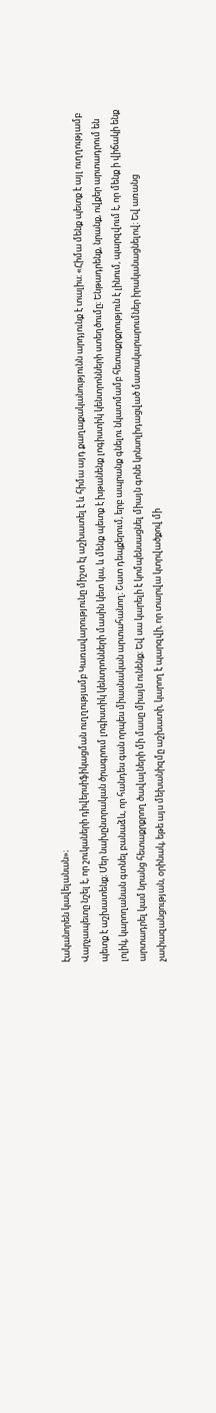էականորեն կավելանան»։
Վարչապետը նշել է, որ շուկաների դիվերսիֆիկացման ուղղությամբ Կառավարությունը միշտ էլ աշխատել է և հիմա այդ քաղաքականությունն արդյունք է տալիս։ «Հիմա մենք պետք է այլ ուղղությամբ պետք է աշխատենք։ Մեր նախընտրական ծրագրում լոգիստիկ կենտրոնների մասին կետ կա, և մենք պետք է խթանենք լոգիստիկ կենտրոնների ստեղծումը։ Ենթադրենք, նրանք, ովքեր արտադրում են լոլիկ, կարողանան գտնել բանաձև, որ հանդես գան որպես միասնական արտահանող։ Շատ դեպքերում, երբ ապրանք գնելու նկատմամբ հետաքրքրություն է լինում, պարզվում է, որ մենք ի վիճակի ենք արտադրել կամ նրանց հետաքրքրող ծավալների մի մասը միայն ունենք։ Եվ սա կարելի է կոմպենսացնել միայն գոնե կոնսոլիդացված մատակարարումներ իրականացնելով։ Եվ առանց չափազանցության, օրինակ, եթե այս մեխանիզմը աշխատի, կարող է պարզվի, որ տարվա կտրվածքով մի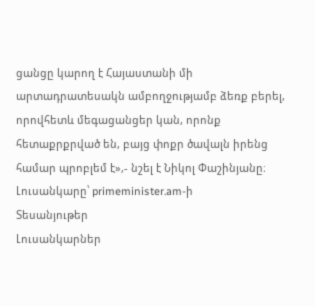ցանցը կարող է Հայաստանի մի արտադրատեսակն ամբողջությամբ ձեռք բերել, որովհետև մեգացանցեր կան, որոնք հետաքրքրված են, բայց փոքր ծավալն իրենց համար պրոբլեմ է»,- նշել է Նիկոլ Փաշինյանը։
Լուսանկարը՝ primeminister.am-ի
Տեսանյութեր
Լուսանկարներ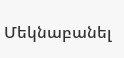Մեկնաբանել